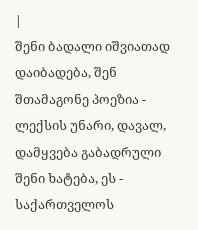|
შენი ბადალი იშვიათად დაიბადება, შენ შთამაგონე პოეზია - ლექსის უნარი, დავალ, დამყვება გაბადრული შენი ხატება, ეს - საქართველოს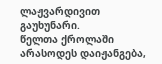ლაჟვარდივით გაუხუნარი.
წელთა ქროლაში არასოდეს დაიჟანგება,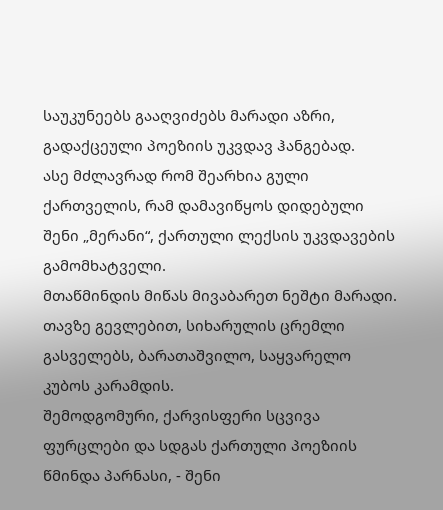საუკუნეებს გააღვიძებს მარადი აზრი, გადაქცეული პოეზიის უკვდავ ჰანგებად.
ასე მძლავრად რომ შეარხია გული ქართველის, რამ დამავიწყოს დიდებული შენი „მერანი“, ქართული ლექსის უკვდავების გამომხატველი.
მთაწმინდის მიწას მივაბარეთ ნეშტი მარადი. თავზე გევლებით, სიხარულის ცრემლი გასველებს, ბარათაშვილო, საყვარელო კუბოს კარამდის.
შემოდგომური, ქარვისფერი სცვივა ფურცლები და სდგას ქართული პოეზიის წმინდა პარნასი, - შენი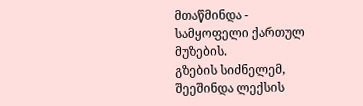მთაწმინდა - სამყოფელი ქართულ მუზების.
გზების სიძნელემ, შეეშინდა ლექსის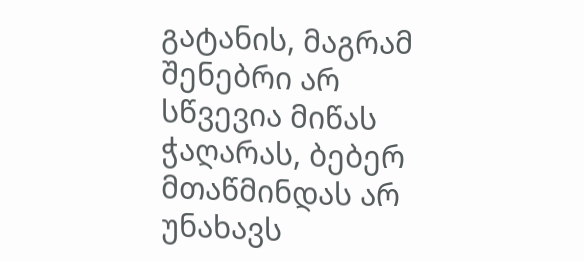გატანის, მაგრამ შენებრი არ სწვევია მიწას ჭაღარას, ბებერ მთაწმინდას არ უნახავს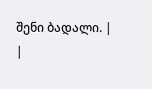შენი ბადალი. |
|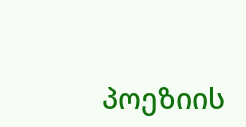პოეზიის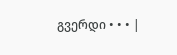გვერდი • • • |